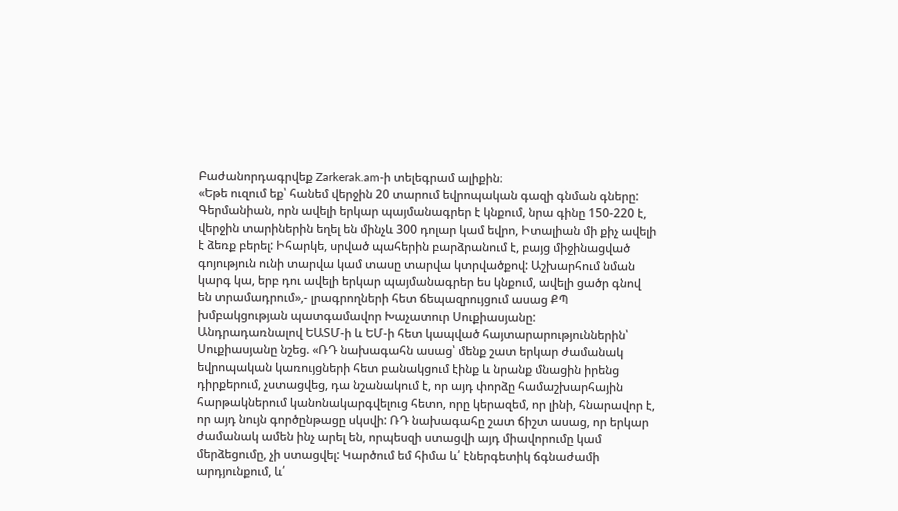Բաժանորդագրվեք Zarkerak.am-ի տելեգրամ ալիքին։
«Եթե ուզում եք՝ հանեմ վերջին 20 տարում եվրոպական գազի գնման գները: Գերմանիան, որն ավելի երկար պայմանագրեր է կնքում, նրա գինը 150-220 է, վերջին տարիներին եղել են մինչև 300 դոլար կամ եվրո, Իտալիան մի քիչ ավելի է ձեռք բերել: Իհարկե, սրված պահերին բարձրանում է, բայց միջինացված գոյություն ունի տարվա կամ տասը տարվա կտրվածքով: Աշխարհում նման կարգ կա, երբ դու ավելի երկար պայմանագրեր ես կնքում, ավելի ցածր գնով են տրամադրում»,- լրագրողների հետ ճեպազրույցում ասաց ՔՊ խմբակցության պատգամավոր Խաչատուր Սուքիասյանը:
Անդրադառնալով ԵԱՏՄ-ի և ԵՄ-ի հետ կապված հայտարարություններին՝ Սուքիասյանը նշեց. «ՌԴ նախագահն ասաց՝ մենք շատ երկար ժամանակ եվրոպական կառույցների հետ բանակցում էինք և նրանք մնացին իրենց դիրքերում, չստացվեց, դա նշանակում է, որ այդ փորձը համաշխարհային հարթակներում կանոնակարգվելուց հետո, որը կերազեմ, որ լինի, հնարավոր է, որ այդ նույն գործընթացը սկսվի: ՌԴ նախագահը շատ ճիշտ ասաց, որ երկար ժամանակ ամեն ինչ արել են, որպեսզի ստացվի այդ միավորումը կամ մերձեցումը, չի ստացվել: Կարծում եմ հիմա և՛ էներգետիկ ճգնաժամի արդյունքում, և՛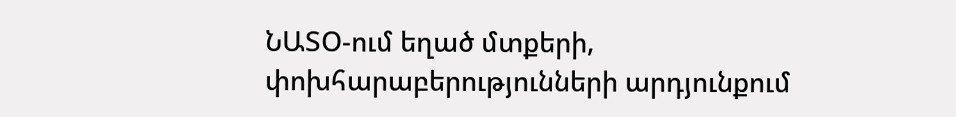ՆԱՏՕ-ում եղած մտքերի, փոխհարաբերությունների արդյունքում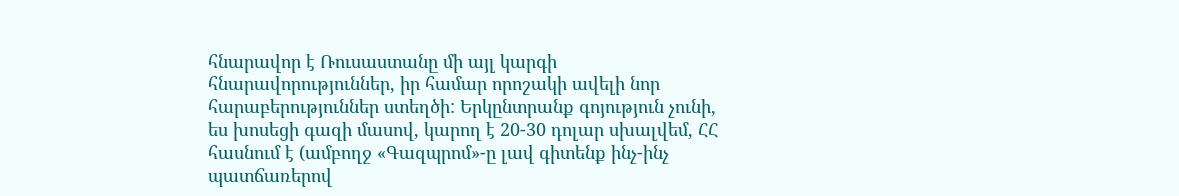հնարավոր է Ռուսաստանը մի այլ կարգի հնարավորություններ, իր համար որոշակի ավելի նոր հարաբերություններ ստեղծի: Երկընտրանք գոյություն չունի, ես խոսեցի գազի մասով, կարող է 20-30 դոլար սխալվեմ, ՀՀ հասնում է (ամբողջ «Գազպրոմ»-ը լավ գիտենք ինչ-ինչ պատճառերով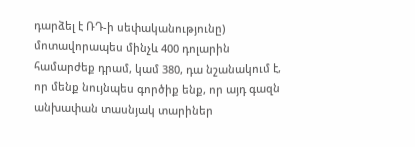դարձել է ՌԴ-ի սեփականությունը) մոտավորապես մինչև 400 դոլարին համարժեք դրամ, կամ 380, դա նշանակում է, որ մենք նույնպես գործիք ենք, որ այդ գազն անխափան տասնյակ տարիներ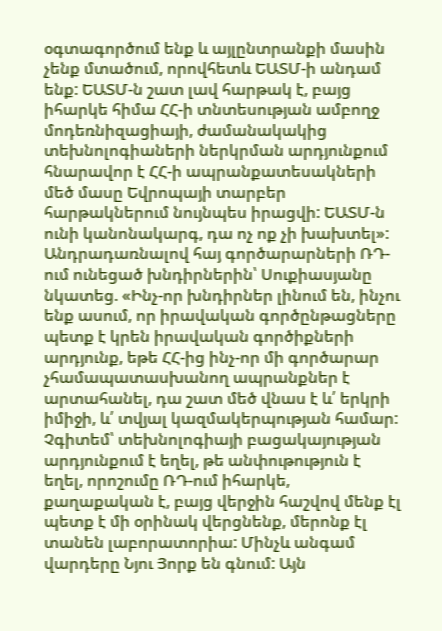օգտագործում ենք և այլընտրանքի մասին չենք մտածում, որովհետև ԵԱՏՄ-ի անդամ ենք: ԵԱՏՄ-ն շատ լավ հարթակ է, բայց իհարկե հիմա ՀՀ-ի տնտեսության ամբողջ մոդեռնիզացիայի, ժամանակակից տեխնոլոգիաների ներկրման արդյունքում հնարավոր է ՀՀ-ի ապրանքատեսակների մեծ մասը Եվրոպայի տարբեր հարթակներում նույնպես իրացվի: ԵԱՏՄ-ն ունի կանոնակարգ, դա ոչ ոք չի խախտել»:
Անդրադառնալով հայ գործարարների ՌԴ-ում ունեցած խնդիրներին՝ Սուքիասյանը նկատեց. «Ինչ-որ խնդիրներ լինում են, ինչու ենք ասում, որ իրավական գործընթացները պետք է կրեն իրավական գործիքների արդյունք, եթե ՀՀ-ից ինչ-որ մի գործարար չհամապատասխանող ապրանքներ է արտահանել, դա շատ մեծ վնաս է և՛ երկրի իմիջի, և՛ տվյալ կազմակերպության համար: Չգիտեմ՝ տեխնոլոգիայի բացակայության արդյունքում է եղել, թե անփութություն է եղել, որոշումը ՌԴ-ում իհարկե, քաղաքական է, բայց վերջին հաշվով մենք էլ պետք է մի օրինակ վերցնենք, մերոնք էլ տանեն լաբորատորիա: Մինչև անգամ վարդերը Նյու Յորք են գնում: Այն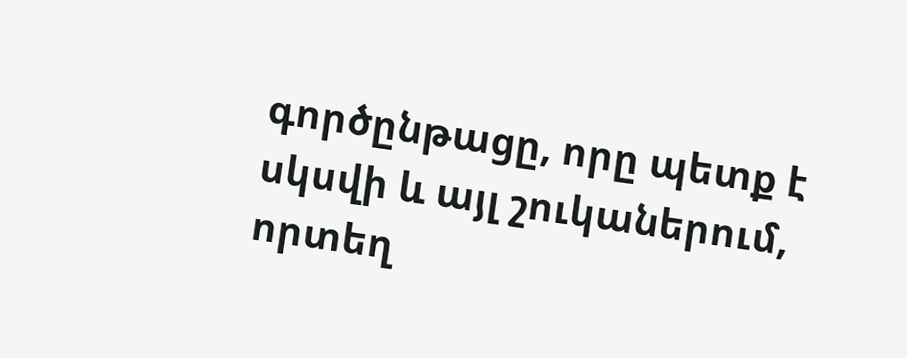գործընթացը, որը պետք է սկսվի և այլ շուկաներում, որտեղ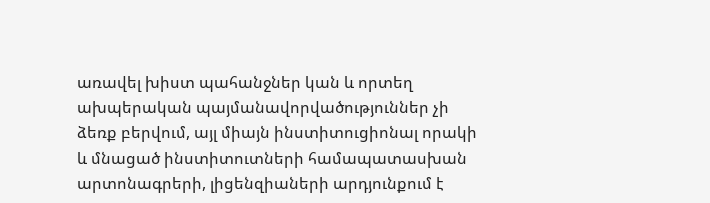առավել խիստ պահանջներ կան և որտեղ ախպերական պայմանավորվածություններ չի ձեռք բերվում, այլ միայն ինստիտուցիոնալ որակի և մնացած ինստիտուտների համապատասխան արտոնագրերի, լիցենզիաների արդյունքում է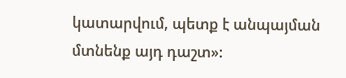կատարվում, պետք է անպայման մտնենք այդ դաշտ»: